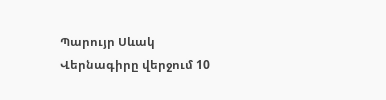Պարույր Սևակ
Վերնագիրը վերջում 10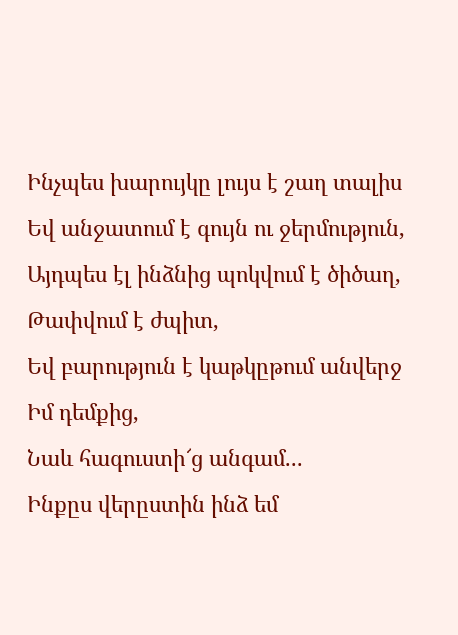Ինչպես խարույկը լույս է շաղ տալիս
Եվ անջատում է գույն ու ջերմություն,
Այդպես էլ ինձնից պոկվում է ծիծաղ,
Թափվում է ժպիտ,
Եվ բարություն է կաթկըթում անվերջ
Իմ դեմքից,
Նաև հագուստի՜ց անգամ...
Ինքըս վերըստին ինձ եմ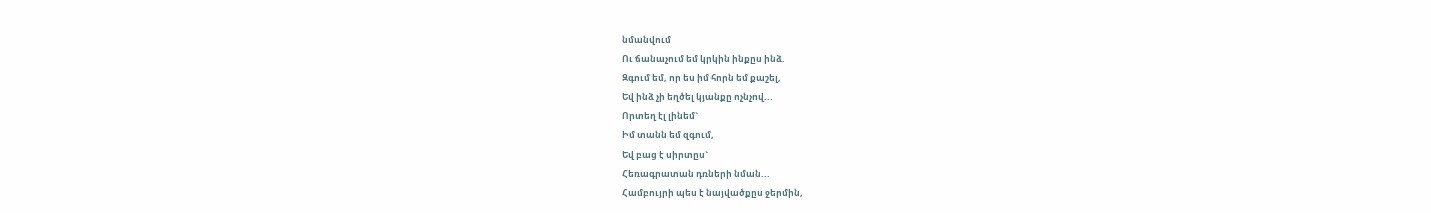նմանվում
Ու ճանաչում եմ կրկին ինքըս ինձ.
Զգում եմ, որ ես իմ հորն եմ քաշել,
Եվ ինձ չի եղծել կյանքը ոչնչով...
Որտեղ էլ լինեմ`
Իմ տանն եմ զգում,
Եվ բաց է սիրտըս`
Հեռագրատան դռների նման...
Համբույրի պես է նայվածքըս ջերմին,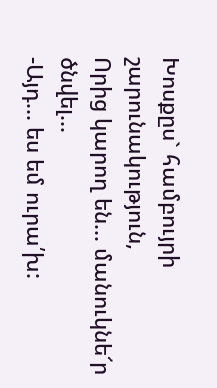Խոսքըս` համբույրի շարունակություն,
Որից կարող են... մանուկնե՜ր ծնվել...
-Այդ... ես եմ ուրա՛խ: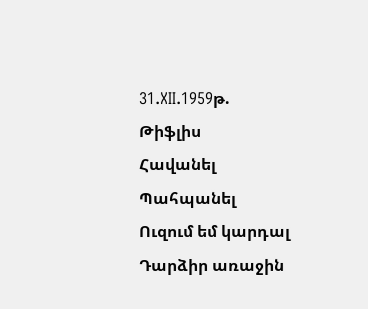31.XII.1959թ.
Թիֆլիս
Հավանել
Պահպանել
Ուզում եմ կարդալ
Դարձիր առաջին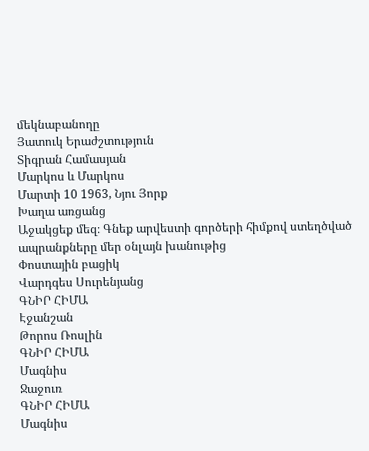մեկնաբանողը
Յատուկ Երաժշտություն
Տիգրան Համասյան
Մարկոս և Մարկոս
Մարտի 10 1963, Նյու Յորք
Խաղա առցանց
Աջակցեք մեզ։ Գնեք արվեստի գործերի հիմքով ստեղծված ապրանքները մեր օնլայն խանութից
Փոստային բացիկ
Վարդգես Սուրենյանց
ԳՆԻՐ ՀԻՄԱ
Էջանշան
Թորոս Ռոսլին
ԳՆԻՐ ՀԻՄԱ
Մագնիս
Ջաջուռ
ԳՆԻՐ ՀԻՄԱ
Մագնիս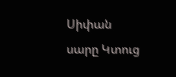Սիփան սարը Կտուց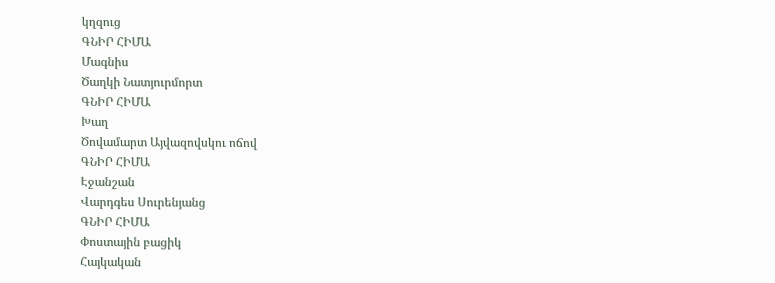կղզուց
ԳՆԻՐ ՀԻՄԱ
Մագնիս
Ծաղկի Նատյուրմորտ
ԳՆԻՐ ՀԻՄԱ
Խաղ
Ծովամարտ Այվազովսկու ոճով
ԳՆԻՐ ՀԻՄԱ
Էջանշան
Վարդգես Սուրենյանց
ԳՆԻՐ ՀԻՄԱ
Փոստային բացիկ
Հայկական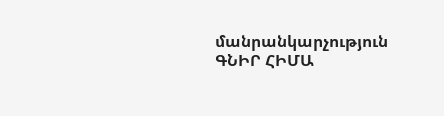մանրանկարչություն
ԳՆԻՐ ՀԻՄԱ